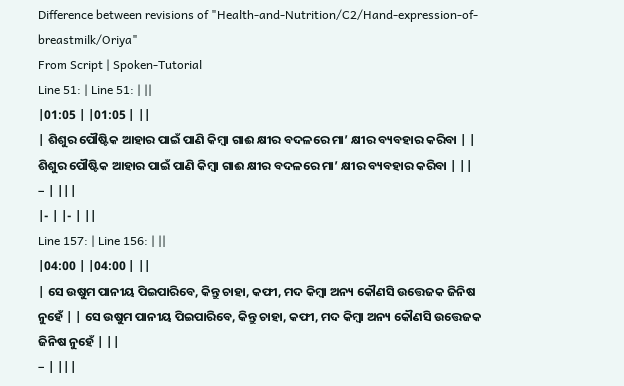Difference between revisions of "Health-and-Nutrition/C2/Hand-expression-of-breastmilk/Oriya"
From Script | Spoken-Tutorial
Line 51: | Line 51: | ||
|01:05 | |01:05 | ||
| ଶିଶୁର ପୌଷ୍ଟିକ ଆହାର ପାଇଁ ପାଣି କିମ୍ବା ଗାଈ କ୍ଷୀର ବଦଳରେ ମା’ କ୍ଷୀର ବ୍ୟବହାର କରିବା | | ଶିଶୁର ପୌଷ୍ଟିକ ଆହାର ପାଇଁ ପାଣି କିମ୍ବା ଗାଈ କ୍ଷୀର ବଦଳରେ ମା’ କ୍ଷୀର ବ୍ୟବହାର କରିବା | ||
− | |||
|- | |- | ||
Line 157: | Line 156: | ||
|04:00 | |04:00 | ||
| ସେ ଉଷୁମ ପାନୀୟ ପିଇପାରିବେ, କିନ୍ତୁ ଚାହା, କଫୀ, ମଦ କିମ୍ବା ଅନ୍ୟ କୌଣସି ଉତ୍ତେଜକ ଜିନିଷ ନୁହେଁ | | ସେ ଉଷୁମ ପାନୀୟ ପିଇପାରିବେ, କିନ୍ତୁ ଚାହା, କଫୀ, ମଦ କିମ୍ବା ଅନ୍ୟ କୌଣସି ଉତ୍ତେଜକ ଜିନିଷ ନୁହେଁ | ||
− | |||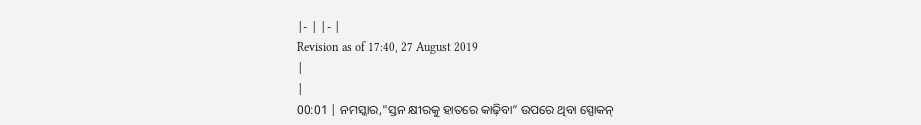|- | |- |
Revision as of 17:40, 27 August 2019
|
|
00:01 | ନମସ୍କାର,"ସ୍ତନ କ୍ଷୀରକୁ ହାତରେ କାଢ଼ିବା” ଉପରେ ଥିବା ସ୍ପୋକନ୍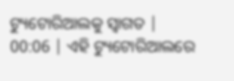ଟ୍ୟୁଟୋରିଆଲକୁ ସ୍ଵାଗତ |
00:06 | ଏହି ଟ୍ୟୁଟୋରିଆଲରେ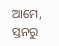ଆମେ, ସ୍ତନରୁ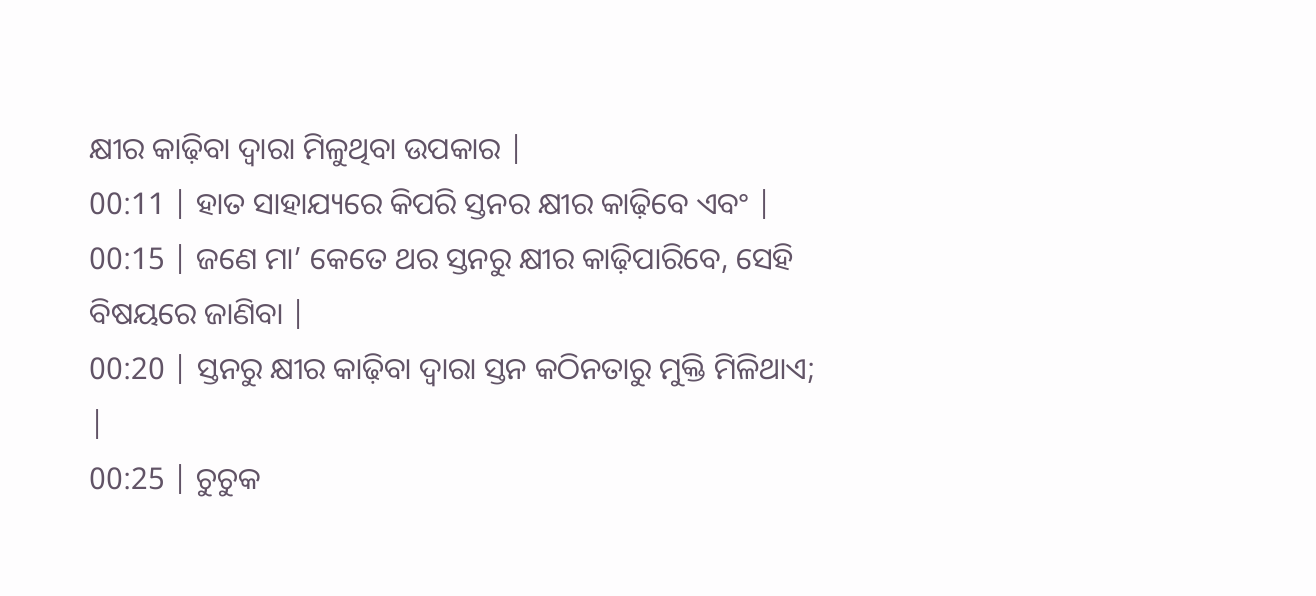କ୍ଷୀର କାଢ଼ିବା ଦ୍ଵାରା ମିଳୁଥିବା ଉପକାର |
00:11 | ହାତ ସାହାଯ୍ୟରେ କିପରି ସ୍ତନର କ୍ଷୀର କାଢ଼ିବେ ଏବଂ |
00:15 | ଜଣେ ମା’ କେତେ ଥର ସ୍ତନରୁ କ୍ଷୀର କାଢ଼ିପାରିବେ, ସେହି ବିଷୟରେ ଜାଣିବା |
00:20 | ସ୍ତନରୁ କ୍ଷୀର କାଢ଼ିବା ଦ୍ୱାରା ସ୍ତନ କଠିନତାରୁ ମୁକ୍ତି ମିଳିଥାଏ; |
00:25 | ଚୁଚୁକ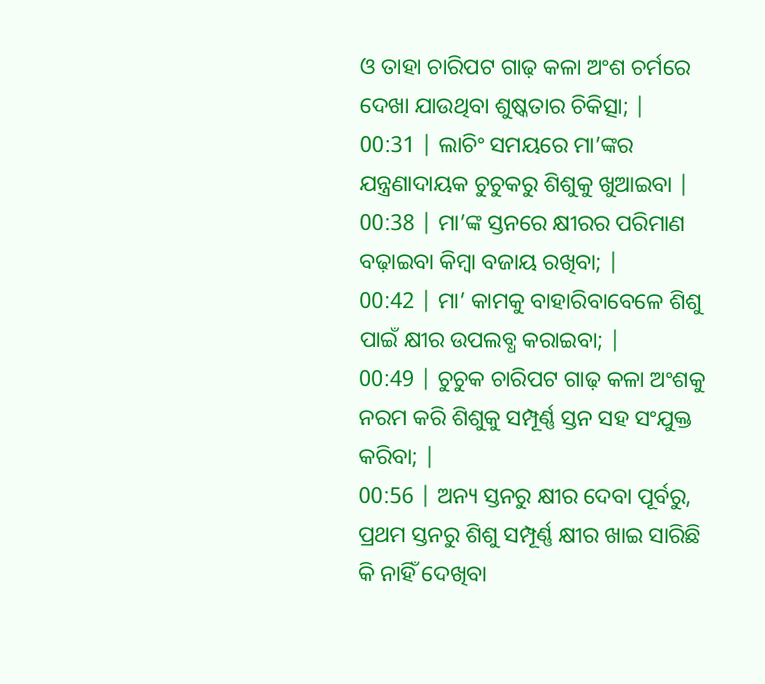ଓ ତାହା ଚାରିପଟ ଗାଢ଼ କଳା ଅଂଶ ଚର୍ମରେ ଦେଖା ଯାଉଥିବା ଶୁଷ୍କତାର ଚିକିତ୍ସା; |
00:31 | ଲାଚିଂ ସମୟରେ ମା’ଙ୍କର ଯନ୍ତ୍ରଣାଦାୟକ ଚୁଚୁକରୁ ଶିଶୁକୁ ଖୁଆଇବା |
00:38 | ମା’ଙ୍କ ସ୍ତନରେ କ୍ଷୀରର ପରିମାଣ ବଢ଼ାଇବା କିମ୍ବା ବଜାୟ ରଖିବା; |
00:42 | ମା’ କାମକୁ ବାହାରିବାବେଳେ ଶିଶୁ ପାଇଁ କ୍ଷୀର ଉପଲବ୍ଧ କରାଇବା; |
00:49 | ଚୁଚୁକ ଚାରିପଟ ଗାଢ଼ କଳା ଅଂଶକୁ ନରମ କରି ଶିଶୁକୁ ସମ୍ପୂର୍ଣ୍ଣ ସ୍ତନ ସହ ସଂଯୁକ୍ତ କରିବା; |
00:56 | ଅନ୍ୟ ସ୍ତନରୁ କ୍ଷୀର ଦେବା ପୂର୍ବରୁ, ପ୍ରଥମ ସ୍ତନରୁ ଶିଶୁ ସମ୍ପୂର୍ଣ୍ଣ କ୍ଷୀର ଖାଇ ସାରିଛି କି ନାହିଁ ଦେଖିବା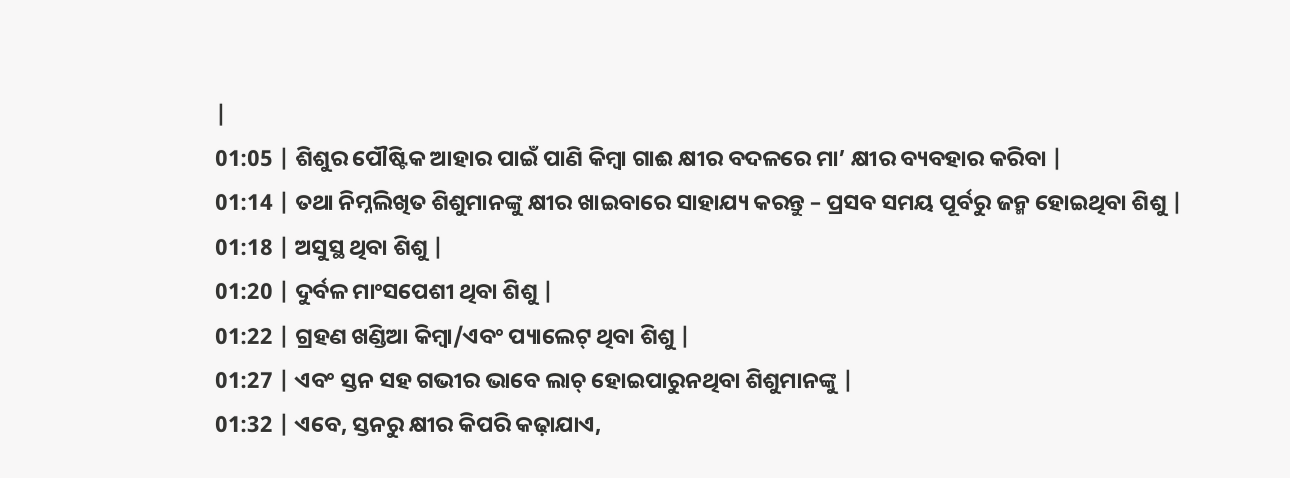|
01:05 | ଶିଶୁର ପୌଷ୍ଟିକ ଆହାର ପାଇଁ ପାଣି କିମ୍ବା ଗାଈ କ୍ଷୀର ବଦଳରେ ମା’ କ୍ଷୀର ବ୍ୟବହାର କରିବା |
01:14 | ତଥା ନିମ୍ନଲିଖିତ ଶିଶୁମାନଙ୍କୁ କ୍ଷୀର ଖାଇବାରେ ସାହାଯ୍ୟ କରନ୍ତୁ – ପ୍ରସବ ସମୟ ପୂର୍ବରୁ ଜନ୍ମ ହୋଇଥିବା ଶିଶୁ |
01:18 | ଅସୁସ୍ଥ ଥିବା ଶିଶୁ |
01:20 | ଦୁର୍ବଳ ମାଂସପେଶୀ ଥିବା ଶିଶୁ |
01:22 | ଗ୍ରହଣ ଖଣ୍ଡିଆ କିମ୍ବା/ଏବଂ ପ୍ୟାଲେଟ୍ ଥିବା ଶିଶୁ |
01:27 | ଏବଂ ସ୍ତନ ସହ ଗଭୀର ଭାବେ ଲାଚ୍ ହୋଇପାରୁନଥିବା ଶିଶୁମାନଙ୍କୁ |
01:32 | ଏବେ, ସ୍ତନରୁ କ୍ଷୀର କିପରି କଢ଼ାଯାଏ,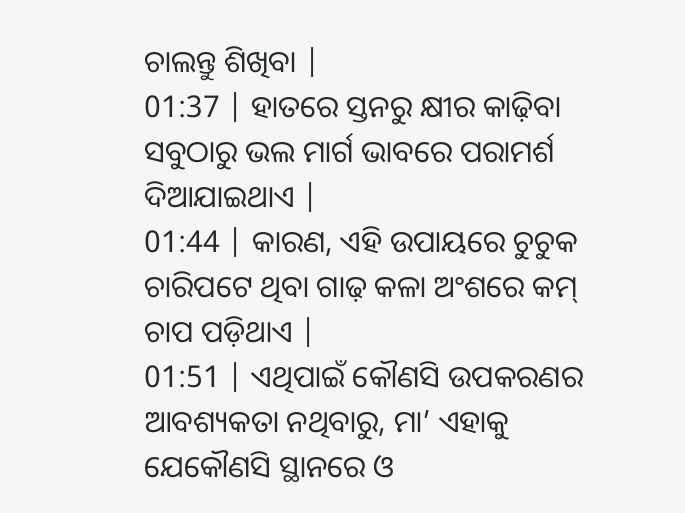ଚାଲନ୍ତୁ ଶିଖିବା |
01:37 | ହାତରେ ସ୍ତନରୁ କ୍ଷୀର କାଢ଼ିବା ସବୁଠାରୁ ଭଲ ମାର୍ଗ ଭାବରେ ପରାମର୍ଶ ଦିଆଯାଇଥାଏ |
01:44 | କାରଣ, ଏହି ଉପାୟରେ ଚୁଚୁକ ଚାରିପଟେ ଥିବା ଗାଢ଼ କଳା ଅଂଶରେ କମ୍ ଚାପ ପଡ଼ିଥାଏ |
01:51 | ଏଥିପାଇଁ କୌଣସି ଉପକରଣର ଆବଶ୍ୟକତା ନଥିବାରୁ, ମା’ ଏହାକୁ ଯେକୌଣସି ସ୍ଥାନରେ ଓ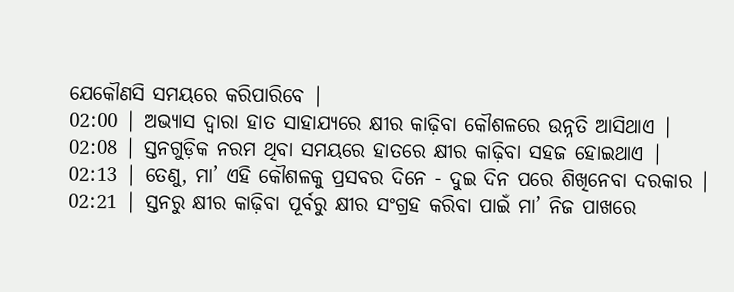ଯେକୌଣସି ସମୟରେ କରିପାରିବେ |
02:00 | ଅଭ୍ୟାସ ଦ୍ୱାରା ହାତ ସାହାଯ୍ୟରେ କ୍ଷୀର କାଢ଼ିବା କୌଶଳରେ ଉନ୍ନତି ଆସିଥାଏ |
02:08 | ସ୍ତନଗୁଡ଼ିକ ନରମ ଥିବା ସମୟରେ ହାତରେ କ୍ଷୀର କାଢ଼ିବା ସହଜ ହୋଇଥାଏ |
02:13 | ତେଣୁ, ମା’ ଏହି କୌଶଳକୁ ପ୍ରସବର ଦିନେ - ଦୁଇ ଦିନ ପରେ ଶିଖିନେବା ଦରକାର |
02:21 | ସ୍ତନରୁ କ୍ଷୀର କାଢ଼ିବା ପୂର୍ବରୁ କ୍ଷୀର ସଂଗ୍ରହ କରିବା ପାଇଁ ମା’ ନିଜ ପାଖରେ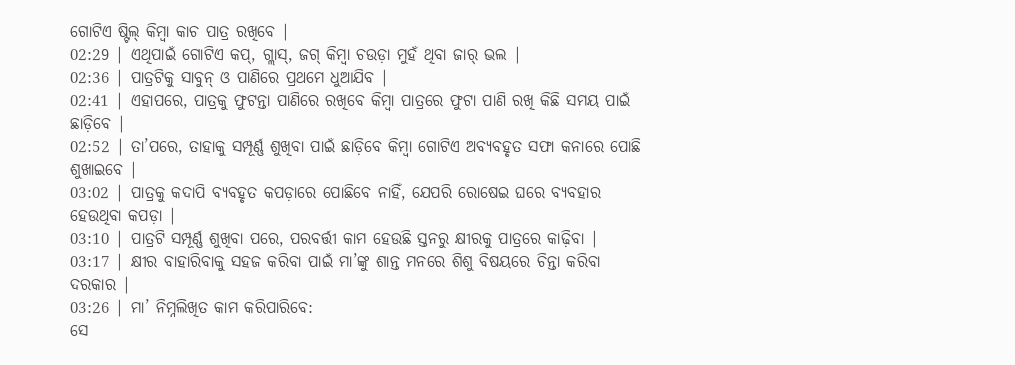ଗୋଟିଏ ଷ୍ଟିଲ୍ କିମ୍ବା କାଚ ପାତ୍ର ରଖିବେ |
02:29 | ଏଥିପାଇଁ ଗୋଟିଏ କପ୍, ଗ୍ଲାସ୍, ଜଗ୍ କିମ୍ବା ଚଉଡ଼ା ମୁହଁ ଥିବା ଜାର୍ ଭଲ |
02:36 | ପାତ୍ରଟିକୁ ସାବୁନ୍ ଓ ପାଣିରେ ପ୍ରଥମେ ଧୁଆଯିବ |
02:41 | ଏହାପରେ, ପାତ୍ରକୁ ଫୁଟନ୍ତା ପାଣିରେ ରଖିବେ କିମ୍ବା ପାତ୍ରରେ ଫୁଟା ପାଣି ରଖି କିଛି ସମୟ ପାଇଁ ଛାଡ଼ିବେ |
02:52 | ତା’ପରେ, ତାହାକୁ ସମ୍ପୂର୍ଣ୍ଣ ଶୁଖିବା ପାଇଁ ଛାଡ଼ିବେ କିମ୍ବା ଗୋଟିଏ ଅବ୍ୟବହୃତ ସଫା କନାରେ ପୋଛି ଶୁଖାଇବେ |
03:02 | ପାତ୍ରକୁ କଦାପି ବ୍ୟବହୃତ କପଡ଼ାରେ ପୋଛିବେ ନାହିଁ, ଯେପରି ରୋଷେଇ ଘରେ ବ୍ୟବହାର ହେଉଥିବା କପଡ଼ା |
03:10 | ପାତ୍ରଟି ସମ୍ପୂର୍ଣ୍ଣ ଶୁଖିବା ପରେ, ପରବର୍ତ୍ତୀ କାମ ହେଉଛି ସ୍ତନରୁ କ୍ଷୀରକୁ ପାତ୍ରରେ କାଢ଼ିବା |
03:17 | କ୍ଷୀର ବାହାରିବାକୁ ସହଜ କରିବା ପାଇଁ ମା’ଙ୍କୁ ଶାନ୍ତ ମନରେ ଶିଶୁ ବିଷୟରେ ଚିନ୍ତା କରିବା ଦରକାର |
03:26 | ମା’ ନିମ୍ନଲିଖିତ କାମ କରିପାରିବେ:
ସେ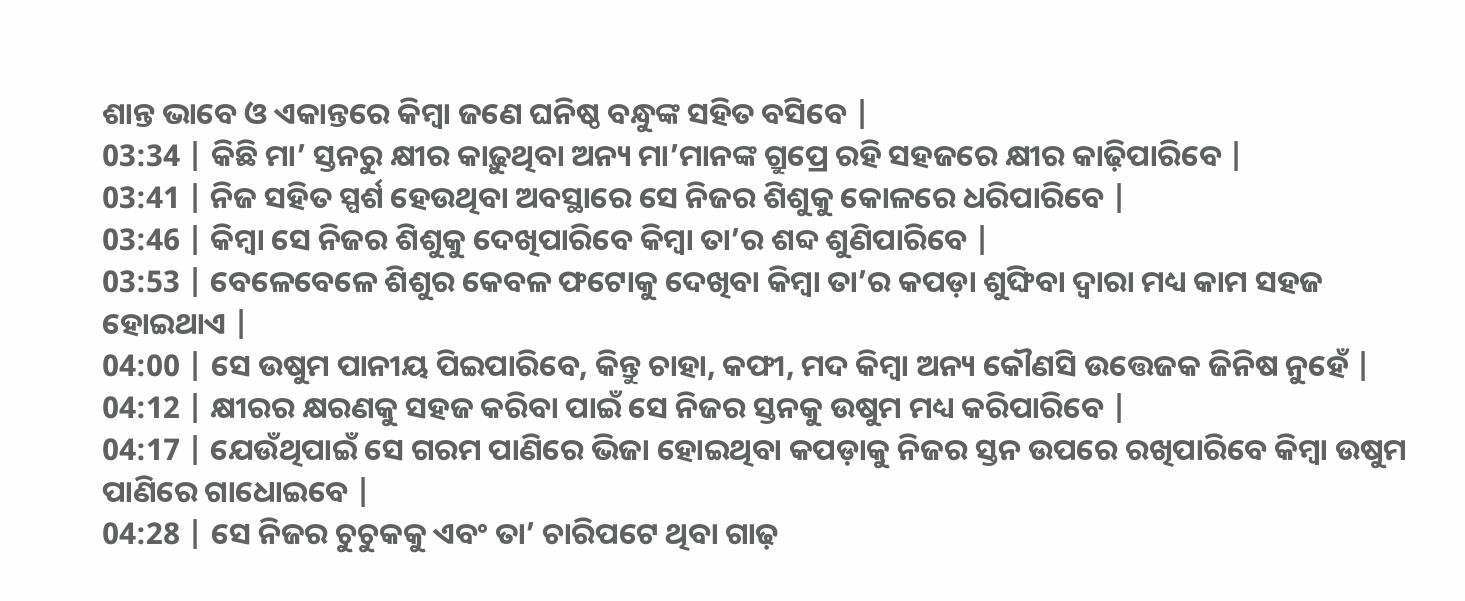ଶାନ୍ତ ଭାବେ ଓ ଏକାନ୍ତରେ କିମ୍ବା ଜଣେ ଘନିଷ୍ଠ ବନ୍ଧୁଙ୍କ ସହିତ ବସିବେ |
03:34 | କିଛି ମା’ ସ୍ତନରୁ କ୍ଷୀର କାଢ଼ୁଥିବା ଅନ୍ୟ ମା’ମାନଙ୍କ ଗ୍ରୁପ୍ରେ ରହି ସହଜରେ କ୍ଷୀର କାଢ଼ିପାରିବେ |
03:41 | ନିଜ ସହିତ ସ୍ପର୍ଶ ହେଉଥିବା ଅବସ୍ଥାରେ ସେ ନିଜର ଶିଶୁକୁ କୋଳରେ ଧରିପାରିବେ |
03:46 | କିମ୍ବା ସେ ନିଜର ଶିଶୁକୁ ଦେଖିପାରିବେ କିମ୍ବା ତା’ର ଶବ୍ଦ ଶୁଣିପାରିବେ |
03:53 | ବେଳେବେଳେ ଶିଶୁର କେବଳ ଫଟୋକୁ ଦେଖିବା କିମ୍ବା ତା’ର କପଡ଼ା ଶୁଙ୍ଘିବା ଦ୍ଵାରା ମଧ୍ୟ କାମ ସହଜ ହୋଇଥାଏ |
04:00 | ସେ ଉଷୁମ ପାନୀୟ ପିଇପାରିବେ, କିନ୍ତୁ ଚାହା, କଫୀ, ମଦ କିମ୍ବା ଅନ୍ୟ କୌଣସି ଉତ୍ତେଜକ ଜିନିଷ ନୁହେଁ |
04:12 | କ୍ଷୀରର କ୍ଷରଣକୁ ସହଜ କରିବା ପାଇଁ ସେ ନିଜର ସ୍ତନକୁ ଉଷୁମ ମଧ୍ୟ କରିପାରିବେ |
04:17 | ଯେଉଁଥିପାଇଁ ସେ ଗରମ ପାଣିରେ ଭିଜା ହୋଇଥିବା କପଡ଼ାକୁ ନିଜର ସ୍ତନ ଉପରେ ରଖିପାରିବେ କିମ୍ବା ଉଷୁମ ପାଣିରେ ଗାଧୋଇବେ |
04:28 | ସେ ନିଜର ଚୁଚୁକକୁ ଏବଂ ତା’ ଚାରିପଟେ ଥିବା ଗାଢ଼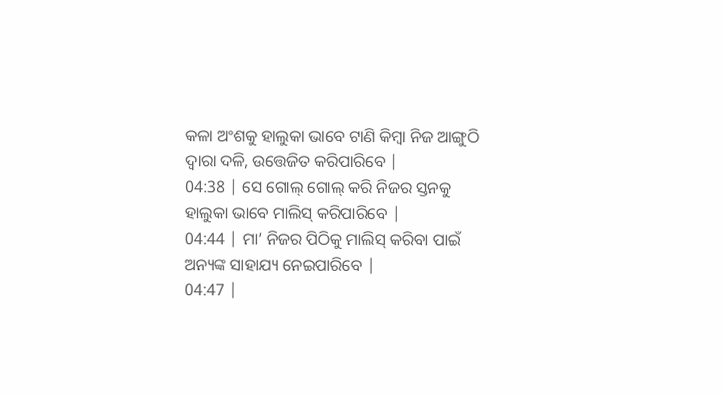କଳା ଅଂଶକୁ ହାଲୁକା ଭାବେ ଟାଣି କିମ୍ବା ନିଜ ଆଙ୍ଗୁଠି ଦ୍ଵାରା ଦଳି, ଉତ୍ତେଜିତ କରିପାରିବେ |
04:38 | ସେ ଗୋଲ୍ ଗୋଲ୍ କରି ନିଜର ସ୍ତନକୁ ହାଲୁକା ଭାବେ ମାଲିସ୍ କରିପାରିବେ |
04:44 | ମା’ ନିଜର ପିଠିକୁ ମାଲିସ୍ କରିବା ପାଇଁ ଅନ୍ୟଙ୍କ ସାହାଯ୍ୟ ନେଇପାରିବେ |
04:47 |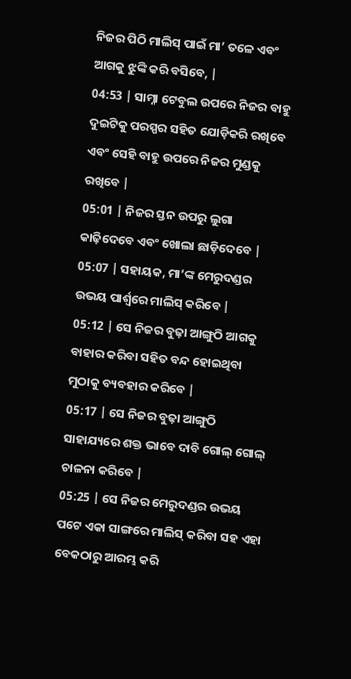ନିଜର ପିଠି ମାଲିସ୍ ପାଇଁ ମା’ ତଳେ ଏବଂ ଆଗକୁ ଝୁଙ୍କି କରି ବସିବେ, |
04:53 | ସାମ୍ନା ଟେବୁଲ ଉପରେ ନିଜର ବାହୁ ଦୁଇଟିକୁ ପରସ୍ପର ସହିତ ଯୋଡ଼ିକରି ରଖିବେ ଏବଂ ସେହି ବାହୁ ଉପରେ ନିଜର ମୁଣ୍ଡକୁ ରଖିବେ |
05:01 | ନିଜର ସ୍ତନ ଉପରୁ ଲୁଗା କାଢ଼ିଦେବେ ଏବଂ ଖୋଲା ଛାଡ଼ିଦେବେ |
05:07 | ସହାୟକ, ମା’ଙ୍କ ମେରୁଦଣ୍ଡର ଉଭୟ ପାର୍ଶ୍ଵରେ ମାଲିସ୍ କରିବେ |
05:12 | ସେ ନିଜର ବୁଢ଼ା ଆଙ୍ଗୁଠି ଆଗକୁ ବାହାର କରିବା ସହିତ ବନ୍ଦ ହୋଇଥିବା ମୁଠାକୁ ବ୍ୟବହାର କରିବେ |
05:17 | ସେ ନିଜର ବୁଢ଼ା ଆଙ୍ଗୁଠି ସାହାଯ୍ୟରେ ଶକ୍ତ ଭାବେ ଦାବି ଗୋଲ୍ ଗୋଲ୍ ଚାଳନା କରିବେ |
05:25 | ସେ ନିଜର ମେରୁଦଣ୍ଡର ଉଭୟ ପଟେ ଏକା ସାଙ୍ଗରେ ମାଲିସ୍ କରିବା ସହ ଏହା ବେକଠାରୁ ଆରମ୍ଭ କରି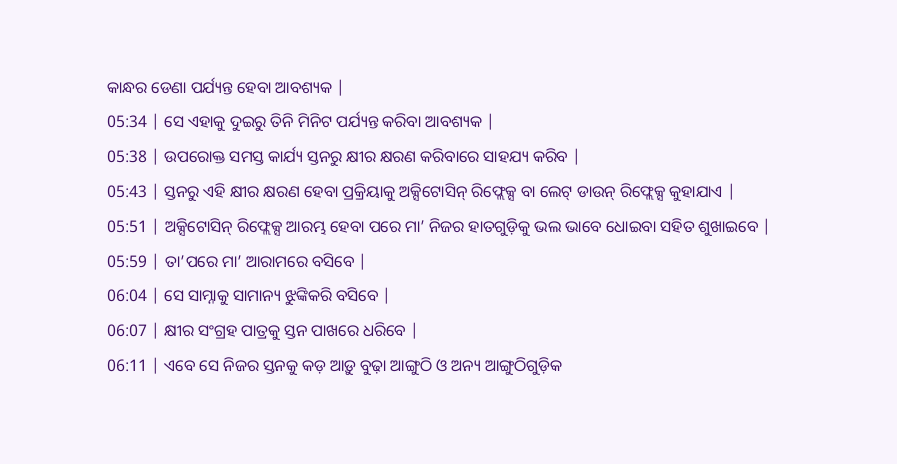କାନ୍ଧର ଡେଣା ପର୍ଯ୍ୟନ୍ତ ହେବା ଆବଶ୍ୟକ |
05:34 | ସେ ଏହାକୁ ଦୁଇରୁ ତିନି ମିନିଟ ପର୍ଯ୍ୟନ୍ତ କରିବା ଆବଶ୍ୟକ |
05:38 | ଉପରୋକ୍ତ ସମସ୍ତ କାର୍ଯ୍ୟ ସ୍ତନରୁ କ୍ଷୀର କ୍ଷରଣ କରିବାରେ ସାହଯ୍ୟ କରିବ |
05:43 | ସ୍ତନରୁ ଏହି କ୍ଷୀର କ୍ଷରଣ ହେବା ପ୍ରକ୍ରିୟାକୁ ଅକ୍ସିଟୋସିନ୍ ରିଫ୍ଲେକ୍ସ ବା ଲେଟ୍ ଡାଉନ୍ ରିଫ୍ଲେକ୍ସ କୁହାଯାଏ |
05:51 | ଅକ୍ସିଟୋସିନ୍ ରିଫ୍ଲେକ୍ସ ଆରମ୍ଭ ହେବା ପରେ ମା’ ନିଜର ହାତଗୁଡ଼ିକୁ ଭଲ ଭାବେ ଧୋଇବା ସହିତ ଶୁଖାଇବେ |
05:59 | ତା’ପରେ ମା’ ଆରାମରେ ବସିବେ |
06:04 | ସେ ସାମ୍ନାକୁ ସାମାନ୍ୟ ଝୁଙ୍କିକରି ବସିବେ |
06:07 | କ୍ଷୀର ସଂଗ୍ରହ ପାତ୍ରକୁ ସ୍ତନ ପାଖରେ ଧରିବେ |
06:11 | ଏବେ ସେ ନିଜର ସ୍ତନକୁ କଡ଼ ଆଡ଼ୁ ବୁଢ଼ା ଆଙ୍ଗୁଠି ଓ ଅନ୍ୟ ଆଙ୍ଗୁଠିଗୁଡ଼ିକ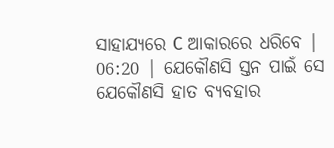ସାହାଯ୍ୟରେ C ଆକାରରେ ଧରିବେ |
06:20 | ଯେକୌଣସି ସ୍ତନ ପାଇଁ ସେ ଯେକୌଣସି ହାତ ବ୍ୟବହାର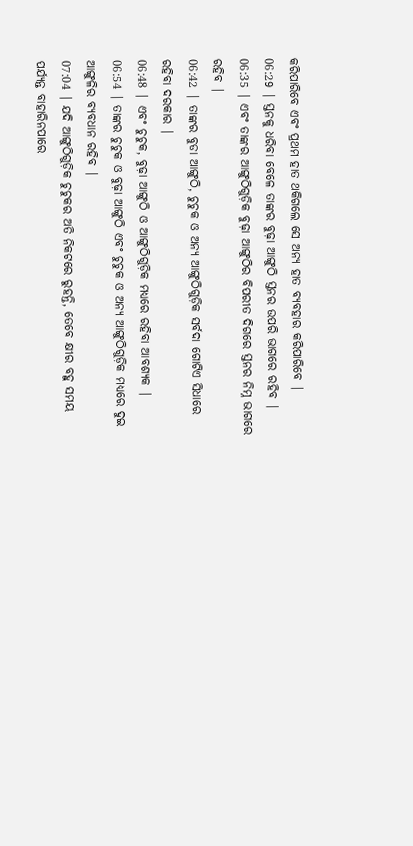କରିପାରିବେ ଏବଂ ପ୍ରଥମ ହାତ ଥକିଗଲେ ସେ ଅନ୍ୟ ହାତ ବ୍ୟବହାର କରିପାରିବେ |
06:29 | ସ୍ତନକୁ ଧରିବା ବେଳେ ତାଙ୍କର ବୁଢ଼ା ଆଙ୍ଗୁଠି ସ୍ତନର ଉପରି ଭାଗରେ ରହିବ |
06:35 | ଏବଂ ତାଙ୍କର ଆଙ୍ଗୁଠିଗୁଡ଼ିକ ବୁଢ଼ା ଆଙ୍ଗୁଠିର ବିପରୀତ ଦିଗରେ ସ୍ତନର ନିମ୍ନ ଭାଗରେ ରହିବ |
06:42 | ତାଙ୍କର ବୁଡା ଆଙ୍ଗୁଠି, ଚୁଚୁକ ଓ ଅନ୍ୟ ଆଙ୍ଗୁଠିଗୁଡ଼ିକ ସର୍ବଦା ଗୋଟିଏ ସିଧାରେ ରହିବା ଦରକାର |
06:48 | ଏବଂ ଚୁଚୁକ, ବୁଢ଼ା ଆଙ୍ଗୁଠି ଓ ଆଙ୍ଗୁଠିଗୁଡ଼ିକ ମଧ୍ୟରେ ରହିବା ଆବଶ୍ୟକ |
06:54 | ତାଙ୍କର ଚୁଚୁକ ଓ ବୁଢ଼ା ଆଙ୍ଗୁଠି ଏବଂ ଚୁଚୁକ ଓ ଅନ୍ୟ ଆଙ୍ଗୁଠିଗୁଡ଼ିକ ମଧ୍ୟରେ ଦୁଇ ଆଙ୍ଗୁଳିର ବ୍ୟବଧାନ ରହିବ |
07:04 | ଯଦି ଆଙ୍ଗୁଠିଗୁଡ଼ିକ ଚୁଚୁକର ଅତି ନିକଟରେ ରୁହନ୍ତି, ତେବେ କ୍ଷୀର ବହୁ ସମୟ ପର୍ଯ୍ୟନ୍ତ ବାହାରିନପାରେ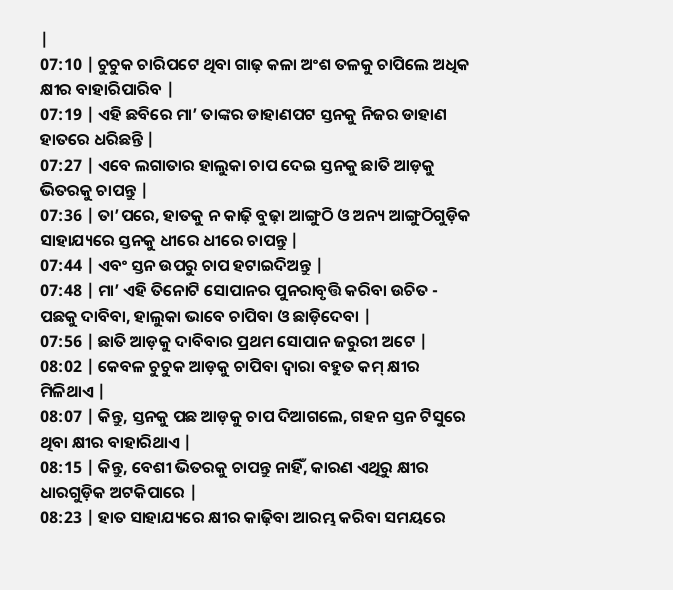|
07:10 | ଚୁଚୁକ ଚାରିପଟେ ଥିବା ଗାଢ଼ କଳା ଅଂଶ ତଳକୁ ଚାପିଲେ ଅଧିକ କ୍ଷୀର ବାହାରିପାରିବ |
07:19 | ଏହି ଛବିରେ ମା’ ତାଙ୍କର ଡାହାଣପଟ ସ୍ତନକୁ ନିଜର ଡାହାଣ ହାତରେ ଧରିଛନ୍ତି |
07:27 | ଏବେ ଲଗାତାର ହାଲୁକା ଚାପ ଦେଇ ସ୍ତନକୁ ଛାତି ଆଡ଼କୁ ଭିତରକୁ ଚାପନ୍ତୁ |
07:36 | ତା’ପରେ, ହାତକୁ ନ କାଢ଼ି ବୁଢ଼ା ଆଙ୍ଗୁଠି ଓ ଅନ୍ୟ ଆଙ୍ଗୁଠିଗୁଡ଼ିକ ସାହାଯ୍ୟରେ ସ୍ତନକୁ ଧୀରେ ଧୀରେ ଚାପନ୍ତୁ |
07:44 | ଏବଂ ସ୍ତନ ଉପରୁ ଚାପ ହଟାଇଦିଅନ୍ତୁ |
07:48 | ମା’ ଏହି ତିନୋଟି ସୋପାନର ପୁନରାବୃତ୍ତି କରିବା ଉଚିତ -
ପଛକୁ ଦାବିବା, ହାଲୁକା ଭାବେ ଚାପିବା ଓ ଛାଡ଼ିଦେବା |
07:56 | ଛାତି ଆଡ଼କୁ ଦାବିବାର ପ୍ରଥମ ସୋପାନ ଜରୁରୀ ଅଟେ |
08:02 | କେବଳ ଚୁଚୁକ ଆଡ଼କୁ ଚାପିବା ଦ୍ଵାରା ବହୁତ କମ୍ କ୍ଷୀର ମିଳିଥାଏ |
08:07 | କିନ୍ତୁ, ସ୍ତନକୁ ପଛ ଆଡ଼କୁ ଚାପ ଦିଆଗଲେ, ଗହନ ସ୍ତନ ଟିସୁରେ ଥିବା କ୍ଷୀର ବାହାରିଥାଏ |
08:15 | କିନ୍ତୁ, ବେଶୀ ଭିତରକୁ ଚାପନ୍ତୁ ନାହିଁ, କାରଣ ଏଥିରୁ କ୍ଷୀର ଧାରଗୁଡ଼ିକ ଅଟକିପାରେ |
08:23 | ହାତ ସାହାଯ୍ୟରେ କ୍ଷୀର କାଢ଼ିବା ଆରମ୍ଭ କରିବା ସମୟରେ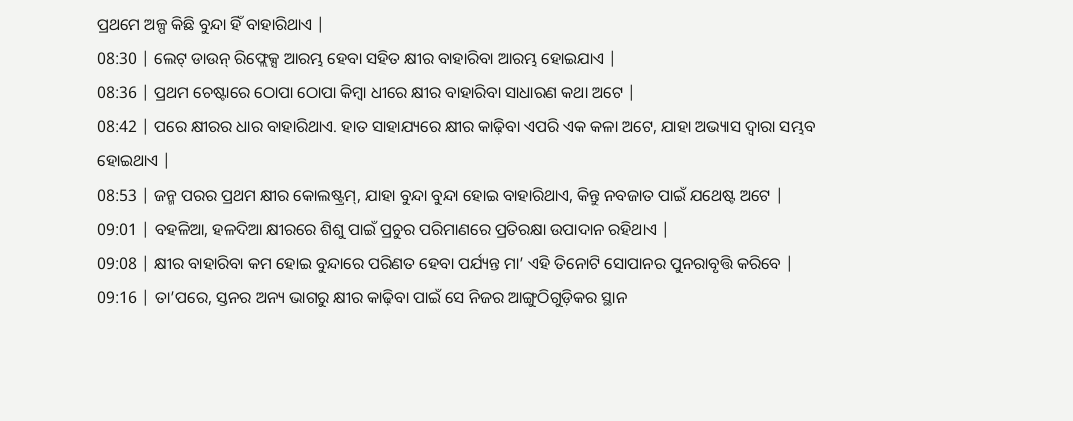ପ୍ରଥମେ ଅଳ୍ପ କିଛି ବୁନ୍ଦା ହିଁ ବାହାରିଥାଏ |
08:30 | ଲେଟ୍ ଡାଉନ୍ ରିଫ୍ଲେକ୍ସ ଆରମ୍ଭ ହେବା ସହିତ କ୍ଷୀର ବାହାରିବା ଆରମ୍ଭ ହୋଇଯାଏ |
08:36 | ପ୍ରଥମ ଚେଷ୍ଟାରେ ଠୋପା ଠୋପା କିମ୍ବା ଧୀରେ କ୍ଷୀର ବାହାରିବା ସାଧାରଣ କଥା ଅଟେ |
08:42 | ପରେ କ୍ଷୀରର ଧାର ବାହାରିଥାଏ. ହାତ ସାହାଯ୍ୟରେ କ୍ଷୀର କାଢ଼ିବା ଏପରି ଏକ କଳା ଅଟେ, ଯାହା ଅଭ୍ୟାସ ଦ୍ଵାରା ସମ୍ଭବ ହୋଇଥାଏ |
08:53 | ଜନ୍ମ ପରର ପ୍ରଥମ କ୍ଷୀର କୋଲଷ୍ଟ୍ରମ୍, ଯାହା ବୁନ୍ଦା ବୁନ୍ଦା ହୋଇ ବାହାରିଥାଏ, କିନ୍ତୁ ନବଜାତ ପାଇଁ ଯଥେଷ୍ଟ ଅଟେ |
09:01 | ବହଳିଆ, ହଳଦିଆ କ୍ଷୀରରେ ଶିଶୁ ପାଇଁ ପ୍ରଚୁର ପରିମାଣରେ ପ୍ରତିରକ୍ଷା ଉପାଦାନ ରହିଥାଏ |
09:08 | କ୍ଷୀର ବାହାରିବା କମ ହୋଇ ବୁନ୍ଦାରେ ପରିଣତ ହେବା ପର୍ଯ୍ୟନ୍ତ ମା’ ଏହି ତିନୋଟି ସୋପାନର ପୁନରାବୃତ୍ତି କରିବେ |
09:16 | ତା’ପରେ, ସ୍ତନର ଅନ୍ୟ ଭାଗରୁ କ୍ଷୀର କାଢ଼ିବା ପାଇଁ ସେ ନିଜର ଆଙ୍ଗୁଠିଗୁଡ଼ିକର ସ୍ଥାନ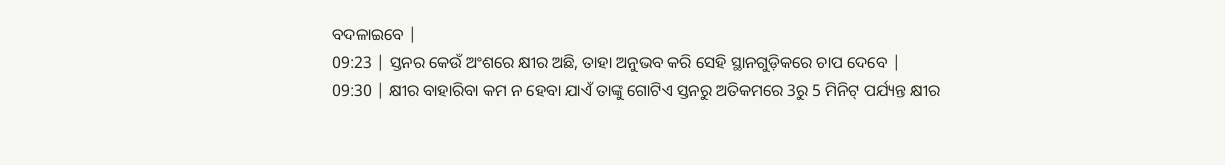ବଦଳାଇବେ |
09:23 | ସ୍ତନର କେଉଁ ଅଂଶରେ କ୍ଷୀର ଅଛି, ତାହା ଅନୁଭବ କରି ସେହି ସ୍ଥାନଗୁଡ଼ିକରେ ଚାପ ଦେବେ |
09:30 | କ୍ଷୀର ବାହାରିବା କମ ନ ହେବା ଯାଏଁ ତାଙ୍କୁ ଗୋଟିଏ ସ୍ତନରୁ ଅତିକମରେ 3ରୁ 5 ମିନିଟ୍ ପର୍ଯ୍ୟନ୍ତ କ୍ଷୀର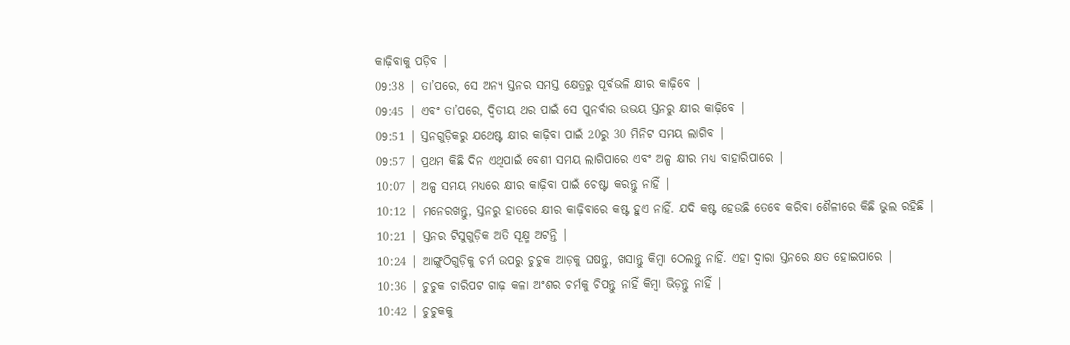କାଢ଼ିବାକୁ ପଡ଼ିବ |
09:38 | ତା’ପରେ, ସେ ଅନ୍ୟ ସ୍ତନର ସମସ୍ତ କ୍ଷେତ୍ରରୁ ପୂର୍ବଭଳି କ୍ଷୀର କାଢ଼ିବେ |
09:45 | ଏବଂ ତା’ପରେ, ଦ୍ଵିତୀୟ ଥର ପାଇଁ ସେ ପୁନର୍ବାର ଉଭୟ ସ୍ତନରୁ କ୍ଷୀର କାଢ଼ିବେ |
09:51 | ସ୍ତନଗୁଡ଼ିକରୁ ଯଥେଷ୍ଟ କ୍ଷୀର କାଢ଼ିବା ପାଇଁ 20ରୁ 30 ମିନିଟ ସମୟ ଲାଗିବ |
09:57 | ପ୍ରଥମ କିଛି ଦିନ ଏଥିପାଇଁ ବେଶୀ ସମୟ ଲାଗିପାରେ ଏବଂ ଅଳ୍ପ କ୍ଷୀର ମଧ୍ୟ ବାହାରିପାରେ |
10:07 | ଅଳ୍ପ ସମୟ ମଧ୍ୟରେ କ୍ଷୀର କାଢ଼ିବା ପାଇଁ ଚେଷ୍ଟା କରନ୍ତୁ ନାହିଁ |
10:12 | ମନେରଖନ୍ତୁ, ସ୍ତନରୁ ହାତରେ କ୍ଷୀର କାଢ଼ିବାରେ କଷ୍ଟ ହୁଏ ନାହିଁ. ଯଦି କଷ୍ଟ ହେଉଛି ତେବେ କରିବା ଶୈଳୀରେ କିଛି ଭୁଲ ରହିଛି |
10:21 | ସ୍ତନର ଟିସୁଗୁଡ଼ିକ ଅତି ସୂକ୍ଷ୍ମ ଅଟନ୍ତି |
10:24 | ଆଙ୍ଗୁଠିଗୁଡ଼ିକୁ ଚର୍ମ ଉପରୁ ଚୁଚୁକ ଆଡ଼କୁ ଘଷନ୍ତୁ, ଖସାନ୍ତୁ କିମ୍ବା ଠେଲନ୍ତୁ ନାହିଁ. ଏହା ଦ୍ଵାରା ସ୍ତନରେ କ୍ଷତ ହୋଇପାରେ |
10:36 | ଚୁଚୁକ ଚାରିପଟ ଗାଢ଼ କଳା ଅଂଶର ଚର୍ମକୁ ଚିପନ୍ତୁ ନାହିଁ କିମ୍ବା ଭିଡ଼ନ୍ତୁ ନାହିଁ |
10:42 | ଚୁଚୁକକୁ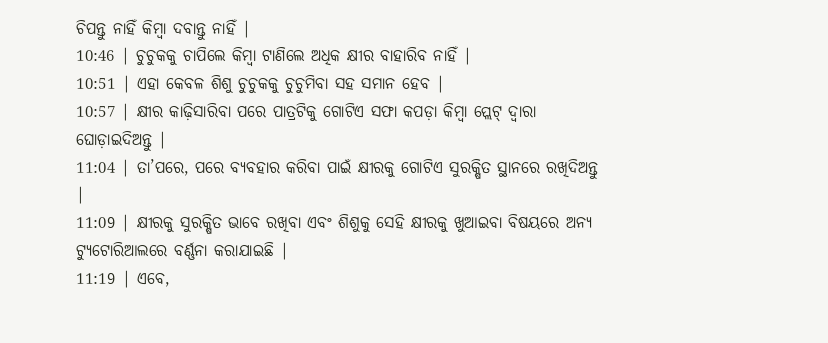ଚିପନ୍ତୁ ନାହିଁ କିମ୍ବା ଦବାନ୍ତୁ ନାହିଁ |
10:46 | ଚୁଚୁକକୁ ଚାପିଲେ କିମ୍ବା ଟାଣିଲେ ଅଧିକ କ୍ଷୀର ବାହାରିବ ନାହିଁ |
10:51 | ଏହା କେବଳ ଶିଶୁ ଚୁଚୁକକୁ ଚୁଚୁମିବା ସହ ସମାନ ହେବ |
10:57 | କ୍ଷୀର କାଢ଼ିସାରିବା ପରେ ପାତ୍ରଟିକୁ ଗୋଟିଏ ସଫା କପଡ଼ା କିମ୍ବା ପ୍ଲେଟ୍ ଦ୍ଵାରା ଘୋଡ଼ାଇଦିଅନ୍ତୁ |
11:04 | ତା’ପରେ, ପରେ ବ୍ୟବହାର କରିବା ପାଇଁ କ୍ଷୀରକୁ ଗୋଟିଏ ସୁରକ୍ଷିତ ସ୍ଥାନରେ ରଖିଦିଅନ୍ତୁ |
11:09 | କ୍ଷୀରକୁ ସୁରକ୍ଷିତ ଭାବେ ରଖିବା ଏବଂ ଶିଶୁକୁ ସେହି କ୍ଷୀରକୁ ଖୁଆଇବା ବିଷୟରେ ଅନ୍ୟ ଟ୍ୟୁଟୋରିଆଲରେ ବର୍ଣ୍ଣନା କରାଯାଇଛି |
11:19 | ଏବେ,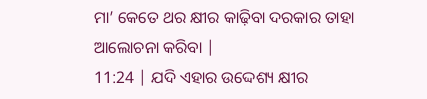ମା’ କେତେ ଥର କ୍ଷୀର କାଢ଼ିବା ଦରକାର ତାହା ଆଲୋଚନା କରିବା |
11:24 | ଯଦି ଏହାର ଉଦ୍ଦେଶ୍ୟ କ୍ଷୀର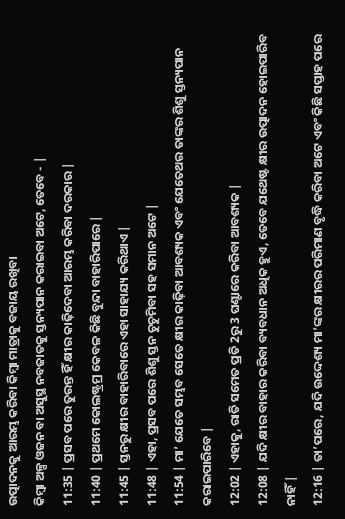ଉତ୍ପାଦନକୁ ଆରମ୍ଭ କରିବା କିମ୍ୱା ମାତ୍ରାକୁ ବଜାୟ ରଖିବା
କିମ୍ବା ଅଳ୍ପ ଓଜନ ବା ଅସୁସ୍ଥ ନବଜାତକୁ ସ୍ତନ୍ୟପାନ କରାଇବା ଅଟେ, ତେବେ - |
11:35 | ପ୍ରସବ ପରେ ତୁରନ୍ତ ହିଁ କ୍ଷୀର କାଢ଼ିଦେବା ଆରମ୍ଭ କରିବା ଦରକାର |
11:40 | ପ୍ରଥମେ କୋଲଷ୍ଟ୍ରମ୍ର କେବଳ କିଛି ବୁନ୍ଦା ବାହାରିପାରେ |
11:45 | ସ୍ତନରୁ କ୍ଷୀର ବାହାରିବାରେ ଏହା ସାହାଯ୍ୟ କରିଥାଏ |
11:48 | ଏହା, ପ୍ରସବ ପରେ ଶିଶୁ ସ୍ତନ ଚୁଚୁମିବା ସହ ସମାନ ଅଟେ |
11:54 | ମା’ ଯେତେ ସମ୍ଭବ ସେତେ କ୍ଷୀର କାଢ଼ିବା ଆବଶ୍ୟକ ଏବଂ ଯେତେଥର ତାଙ୍କର ଶିଶୁ ସ୍ତନ୍ୟପାନ କରାଇପାରିବେ |
12:02 | ଏହାକୁ, ରାତି ସମେତ ପ୍ରତି 2ରୁ 3 ଘଣ୍ଟାରେ କରିବା ଆବଶ୍ୟକ |
12:08 | ଯଦି କ୍ଷୀର ବାହାର କରିବା ବ୍ୟବଧାନ ଅଧିକ ହୁଏ, ତେବେ ଯଥେଷ୍ଟ କ୍ଷୀର ଉତ୍ପାଦନ ହୋଇପାରିବ ନାହିଁ |
12:16 | ତା’ପରେ, ଯଦି ଉଦ୍ଦେଶ୍ୟ ମା’ଙ୍କର କ୍ଷୀରର ପରିମାଣ ବୃଦ୍ଧି କରିବା ଅଟେ ଏବଂ କିଛି ସପ୍ତାହ ପରେ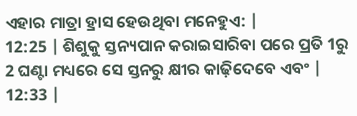ଏହାର ମାତ୍ରା ହ୍ରାସ ହେଉଥିବା ମନେହୁଏ: |
12:25 | ଶିଶୁକୁ ସ୍ତନ୍ୟପାନ କରାଇସାରିବା ପରେ ପ୍ରତି 1ରୁ 2 ଘଣ୍ଟା ମଧ୍ୟରେ ସେ ସ୍ତନରୁ କ୍ଷୀର କାଢ଼ିଦେବେ ଏବଂ |
12:33 |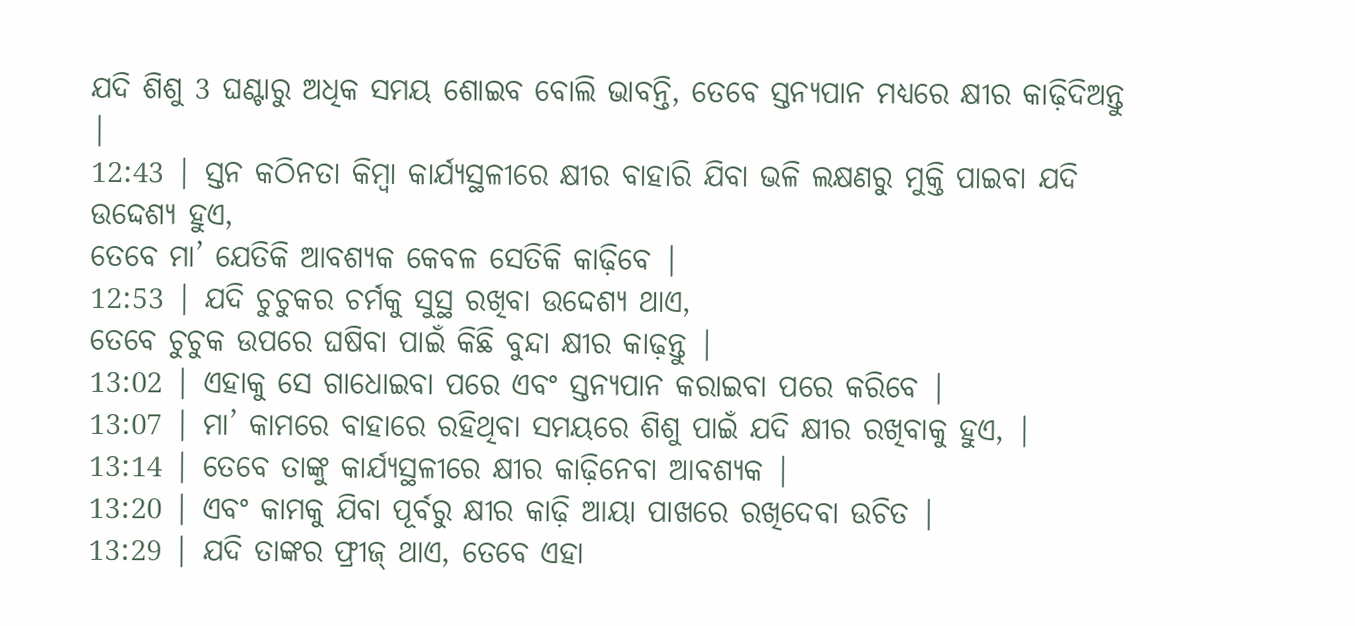ଯଦି ଶିଶୁ 3 ଘଣ୍ଟାରୁ ଅଧିକ ସମୟ ଶୋଇବ ବୋଲି ଭାବନ୍ତି, ତେବେ ସ୍ତନ୍ୟପାନ ମଧ୍ୟରେ କ୍ଷୀର କାଢ଼ିଦିଅନ୍ତୁ |
12:43 | ସ୍ତନ କଠିନତା କିମ୍ବା କାର୍ଯ୍ୟସ୍ଥଳୀରେ କ୍ଷୀର ବାହାରି ଯିବା ଭଳି ଲକ୍ଷଣରୁ ମୁକ୍ତି ପାଇବା ଯଦି ଉଦ୍ଦେଶ୍ୟ ହୁଏ,
ତେବେ ମା’ ଯେତିକି ଆବଶ୍ୟକ କେବଳ ସେତିକି କାଢ଼ିବେ |
12:53 | ଯଦି ଚୁଚୁକର ଚର୍ମକୁ ସୁସ୍ଥ ରଖିବା ଉଦ୍ଦେଶ୍ୟ ଥାଏ,
ତେବେ ଚୁଚୁକ ଉପରେ ଘଷିବା ପାଇଁ କିଛି ବୁନ୍ଦା କ୍ଷୀର କାଢ଼ନ୍ତୁ |
13:02 | ଏହାକୁ ସେ ଗାଧୋଇବା ପରେ ଏବଂ ସ୍ତନ୍ୟପାନ କରାଇବା ପରେ କରିବେ |
13:07 | ମା’ କାମରେ ବାହାରେ ରହିଥିବା ସମୟରେ ଶିଶୁ ପାଇଁ ଯଦି କ୍ଷୀର ରଖିବାକୁ ହୁଏ, |
13:14 | ତେବେ ତାଙ୍କୁ କାର୍ଯ୍ୟସ୍ଥଳୀରେ କ୍ଷୀର କାଢ଼ିନେବା ଆବଶ୍ୟକ |
13:20 | ଏବଂ କାମକୁ ଯିବା ପୂର୍ବରୁ କ୍ଷୀର କାଢ଼ି ଆୟା ପାଖରେ ରଖିଦେବା ଉଚିତ |
13:29 | ଯଦି ତାଙ୍କର ଫ୍ରୀଜ୍ ଥାଏ, ତେବେ ଏହା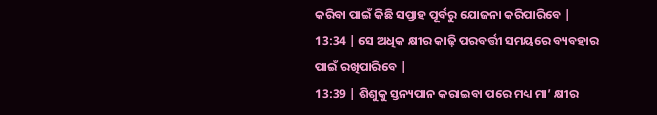କରିବା ପାଇଁ କିଛି ସପ୍ତାହ ପୂର୍ବରୁ ଯୋଜନା କରିପାରିବେ |
13:34 | ସେ ଅଧିକ କ୍ଷୀର କାଢ଼ି ପରବର୍ତ୍ତୀ ସମୟରେ ବ୍ୟବହାର ପାଇଁ ରଖିପାରିବେ |
13:39 | ଶିଶୁକୁ ସ୍ତନ୍ୟପାନ କରାଇବା ପରେ ମଧ୍ୟ ମା’ କ୍ଷୀର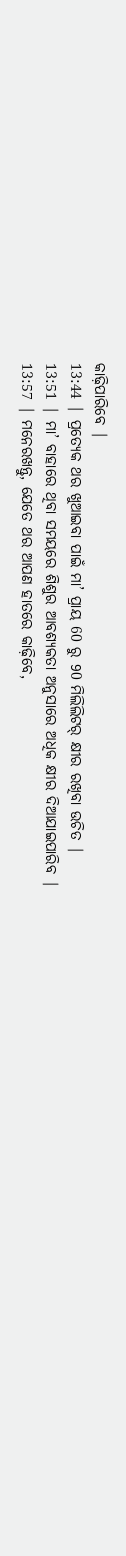କାଢ଼ିପାରିବେ |
13:44 | ପ୍ରତ୍ୟେକ ଥର ଖୁଆଇବା ପାଇଁ ମା’ ପ୍ରାୟ 60 ରୁ 90 ମିଲିଲିଟର୍ କ୍ଷୀର ରଖିବା ଉଚିତ |
13:51 | ମା’ ବାହାରେ ଥିବା ସମୟରେ ଶିଶୁର ଆବଶ୍ୟକତା ଅନୁସାରେ ଅଧିକ କ୍ଷୀର ଦିଆଯାଇପାରିବ |
13:57 | ମନେରଖନ୍ତୁ, ଯେତେ ଥର ଆପଣ ହାତରେ କାଢ଼ିବେ,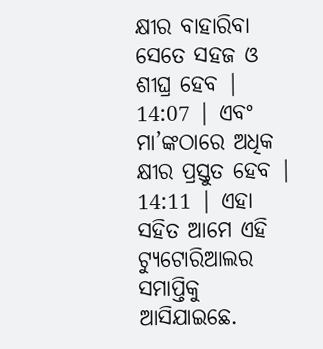କ୍ଷୀର ବାହାରିବା ସେତେ ସହଜ ଓ ଶୀଘ୍ର ହେବ |
14:07 | ଏବଂ ମା’ଙ୍କଠାରେ ଅଧିକ କ୍ଷୀର ପ୍ରସ୍ତୁତ ହେବ |
14:11 | ଏହା ସହିତ ଆମେ ଏହି ଟ୍ୟୁଟୋରିଆଲର ସମାପ୍ତିକୁ ଆସିଯାଇଛେ.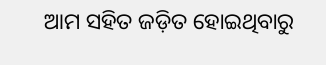ଆମ ସହିତ ଜଡ଼ିତ ହୋଇଥିବାରୁ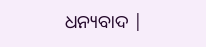ଧନ୍ୟବାଦ |